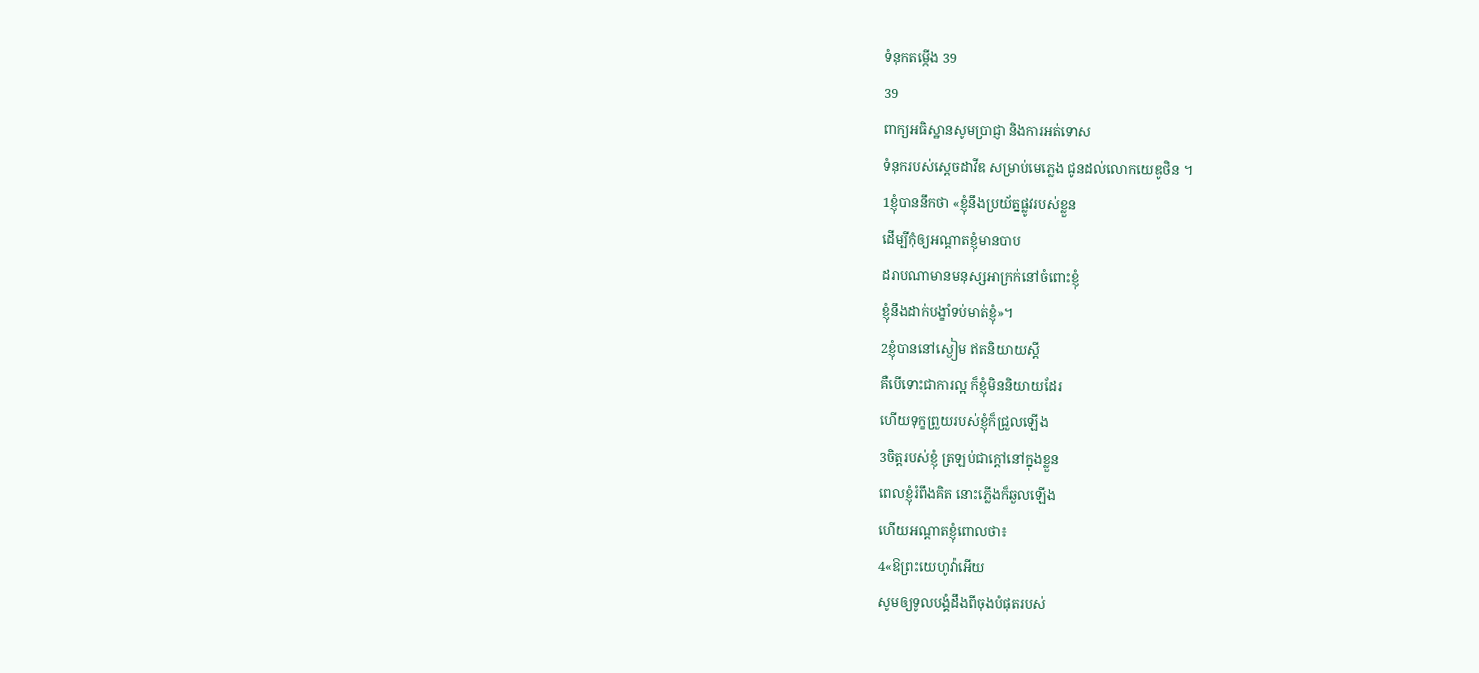ទំនុកតម្កើង 39
39
ពាក្យអធិស្ឋានសូមប្រាជ្ញា និងការអត់ទោស
ទំនុករបស់ស្ដេចដាវីឌ សម្រាប់មេភ្លេង ជូនដល់លោកយេឌូថិន ។
1ខ្ញុំបាននឹកថា «ខ្ញុំនឹងប្រយ័ត្នផ្លូវរបស់ខ្លួន
ដើម្បីកុំឲ្យអណ្ដាតខ្ញុំមានបាប
ដរាបណាមានមនុស្សអាក្រក់នៅចំពោះខ្ញុំ
ខ្ញុំនឹងដាក់បង្ខាំទប់មាត់ខ្ញុំ»។
2ខ្ញុំបាននៅស្ងៀម ឥតនិយាយស្ដី
គឺបើទោះជាការល្អ ក៏ខ្ញុំមិននិយាយដែរ
ហើយទុក្ខព្រួយរបស់ខ្ញុំក៏ជ្រួលឡើង
3ចិត្តរបស់ខ្ញុំ ត្រឡប់ជាក្តៅនៅក្នុងខ្លួន
ពេលខ្ញុំរំពឹងគិត នោះភ្លើងក៏ឆួលឡើង
ហើយអណ្ដាតខ្ញុំពោលថា៖
4«ឱព្រះយេហូវ៉ាអើយ
សូមឲ្យទូលបង្គំដឹងពីចុងបំផុតរបស់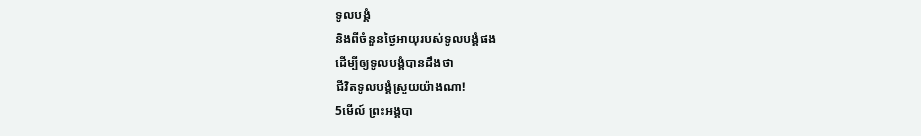ទូលបង្គំ
និងពីចំនួនថ្ងៃអាយុរបស់ទូលបង្គំផង
ដើម្បីឲ្យទូលបង្គំបានដឹងថា
ជីវិតទូលបង្គំស្រួយយ៉ាងណា!
5មើល៍ ព្រះអង្គបា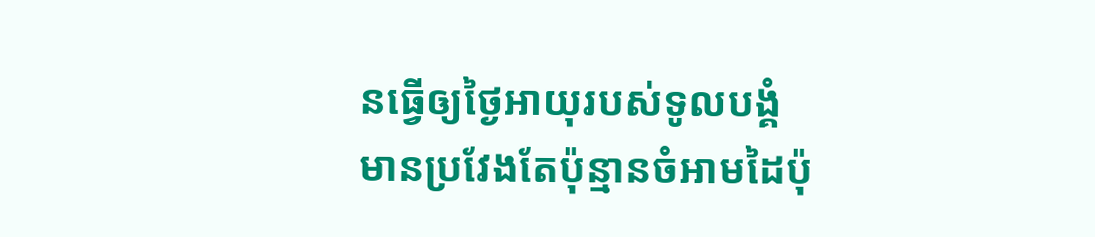នធ្វើឲ្យថ្ងៃអាយុរបស់ទូលបង្គំ
មានប្រវែងតែប៉ុន្មានចំអាមដៃប៉ុ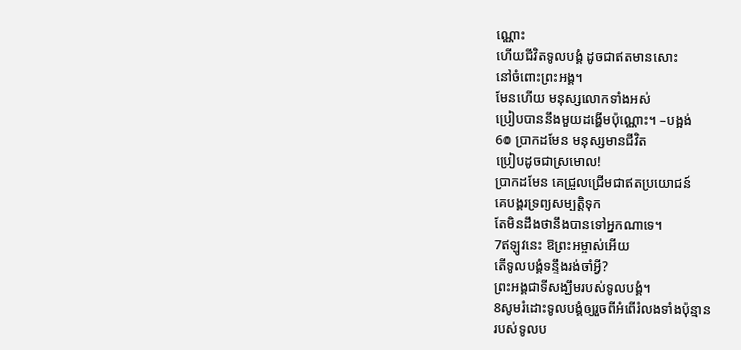ណ្ណោះ
ហើយជីវិតទូលបង្គំ ដូចជាឥតមានសោះ
នៅចំពោះព្រះអង្គ។
មែនហើយ មនុស្សលោកទាំងអស់
ប្រៀបបាននឹងមួយដង្ហើមប៉ុណ្ណោះ។ –បង្អង់
6៙ ប្រាកដមែន មនុស្សមានជីវិត
ប្រៀបដូចជាស្រមោល!
ប្រាកដមែន គេជ្រួលជ្រើមជាឥតប្រយោជន៍
គេបង្គរទ្រព្យសម្បត្តិទុក
តែមិនដឹងថានឹងបានទៅអ្នកណាទេ។
7ឥឡូវនេះ ឱព្រះអម្ចាស់អើយ
តើទូលបង្គំទន្ទឹងរង់ចាំអ្វី?
ព្រះអង្គជាទីសង្ឃឹមរបស់ទូលបង្គំ។
8សូមរំដោះទូលបង្គំឲ្យរួចពីអំពើរំលងទាំងប៉ុន្មាន
របស់ទូលប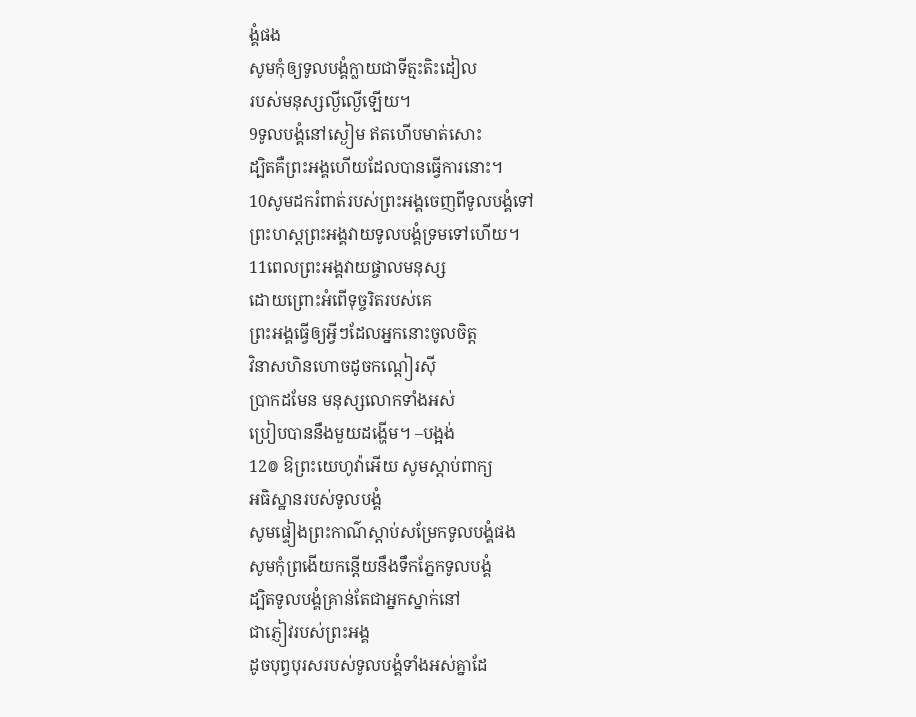ង្គំផង
សូមកុំឲ្យទូលបង្គំក្លាយជាទីត្មះតិះដៀល
របស់មនុស្សល្ងីល្ងើឡើយ។
9ទូលបង្គំនៅស្ងៀម ឥតហើបមាត់សោះ
ដ្បិតគឺព្រះអង្គហើយដែលបានធ្វើការនោះ។
10សូមដករំពាត់របស់ព្រះអង្គចេញពីទូលបង្គំទៅ
ព្រះហស្ដព្រះអង្គវាយទូលបង្គំទ្រមទៅហើយ។
11ពេលព្រះអង្គវាយផ្ចាលមនុស្ស
ដោយព្រោះអំពើទុច្ចរិតរបស់គេ
ព្រះអង្គធ្វើឲ្យអ្វីៗដែលអ្នកនោះចូលចិត្ត
វិនាសហិនហោចដូចកណ្ដៀរស៊ី
ប្រាកដមែន មនុស្សលោកទាំងអស់
ប្រៀបបាននឹងមួយដង្ហើម។ –បង្អង់
12៙ ឱព្រះយេហូវ៉ាអើយ សូមស្តាប់ពាក្យ
អធិស្ឋានរបស់ទូលបង្គំ
សូមផ្ទៀងព្រះកាណ៌ស្តាប់សម្រែកទូលបង្គំផង
សូមកុំព្រងើយកន្ដើយនឹងទឹកភ្នែកទូលបង្គំ
ដ្បិតទូលបង្គំគ្រាន់តែជាអ្នកស្នាក់នៅ
ជាភ្ញៀវរបស់ព្រះអង្គ
ដូចបុព្វបុរសរបស់ទូលបង្គំទាំងអស់គ្នាដែ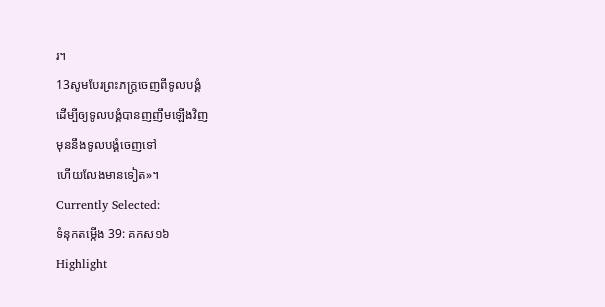រ។
13សូមបែរព្រះភក្ត្រចេញពីទូលបង្គំ
ដើម្បីឲ្យទូលបង្គំបានញញឹមឡើងវិញ
មុននឹងទូលបង្គំចេញទៅ
ហើយលែងមានទៀត»។
Currently Selected:
ទំនុកតម្កើង 39: គកស១៦
Highlight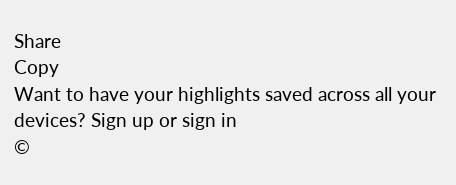Share
Copy
Want to have your highlights saved across all your devices? Sign up or sign in
©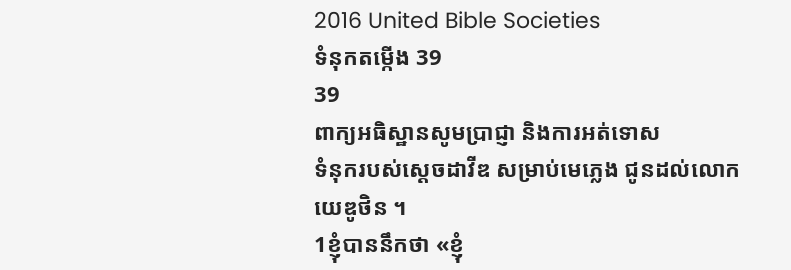2016 United Bible Societies
ទំនុកតម្កើង 39
39
ពាក្យអធិស្ឋានសូមប្រាជ្ញា និងការអត់ទោស
ទំនុករបស់ស្ដេចដាវីឌ សម្រាប់មេភ្លេង ជូនដល់លោកយេឌូថិន ។
1ខ្ញុំបាននឹកថា «ខ្ញុំ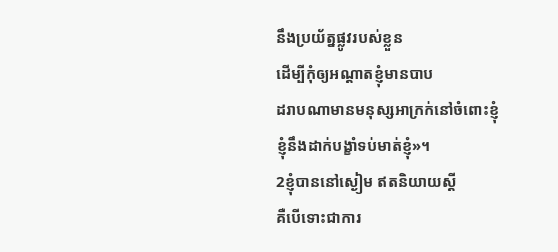នឹងប្រយ័ត្នផ្លូវរបស់ខ្លួន
ដើម្បីកុំឲ្យអណ្ដាតខ្ញុំមានបាប
ដរាបណាមានមនុស្សអាក្រក់នៅចំពោះខ្ញុំ
ខ្ញុំនឹងដាក់បង្ខាំទប់មាត់ខ្ញុំ»។
2ខ្ញុំបាននៅស្ងៀម ឥតនិយាយស្ដី
គឺបើទោះជាការ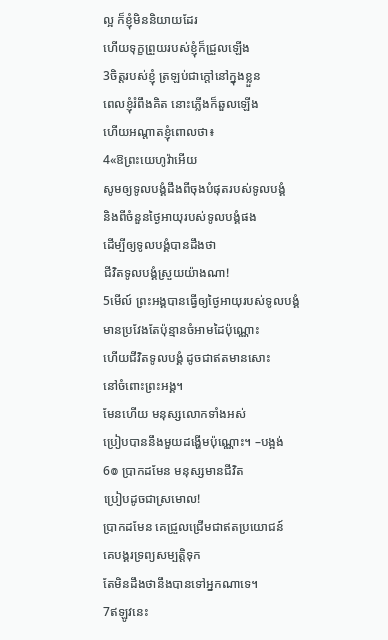ល្អ ក៏ខ្ញុំមិននិយាយដែរ
ហើយទុក្ខព្រួយរបស់ខ្ញុំក៏ជ្រួលឡើង
3ចិត្តរបស់ខ្ញុំ ត្រឡប់ជាក្តៅនៅក្នុងខ្លួន
ពេលខ្ញុំរំពឹងគិត នោះភ្លើងក៏ឆួលឡើង
ហើយអណ្ដាតខ្ញុំពោលថា៖
4«ឱព្រះយេហូវ៉ាអើយ
សូមឲ្យទូលបង្គំដឹងពីចុងបំផុតរបស់ទូលបង្គំ
និងពីចំនួនថ្ងៃអាយុរបស់ទូលបង្គំផង
ដើម្បីឲ្យទូលបង្គំបានដឹងថា
ជីវិតទូលបង្គំស្រួយយ៉ាងណា!
5មើល៍ ព្រះអង្គបានធ្វើឲ្យថ្ងៃអាយុរបស់ទូលបង្គំ
មានប្រវែងតែប៉ុន្មានចំអាមដៃប៉ុណ្ណោះ
ហើយជីវិតទូលបង្គំ ដូចជាឥតមានសោះ
នៅចំពោះព្រះអង្គ។
មែនហើយ មនុស្សលោកទាំងអស់
ប្រៀបបាននឹងមួយដង្ហើមប៉ុណ្ណោះ។ –បង្អង់
6៙ ប្រាកដមែន មនុស្សមានជីវិត
ប្រៀបដូចជាស្រមោល!
ប្រាកដមែន គេជ្រួលជ្រើមជាឥតប្រយោជន៍
គេបង្គរទ្រព្យសម្បត្តិទុក
តែមិនដឹងថានឹងបានទៅអ្នកណាទេ។
7ឥឡូវនេះ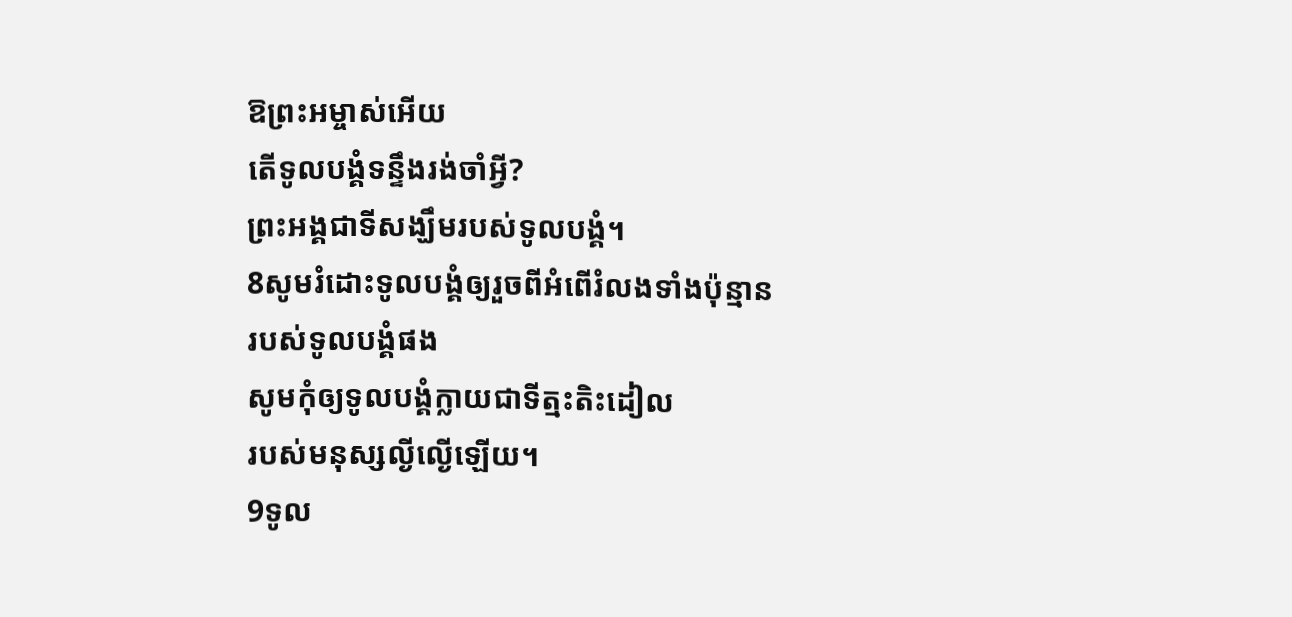ឱព្រះអម្ចាស់អើយ
តើទូលបង្គំទន្ទឹងរង់ចាំអ្វី?
ព្រះអង្គជាទីសង្ឃឹមរបស់ទូលបង្គំ។
8សូមរំដោះទូលបង្គំឲ្យរួចពីអំពើរំលងទាំងប៉ុន្មាន
របស់ទូលបង្គំផង
សូមកុំឲ្យទូលបង្គំក្លាយជាទីត្មះតិះដៀល
របស់មនុស្សល្ងីល្ងើឡើយ។
9ទូល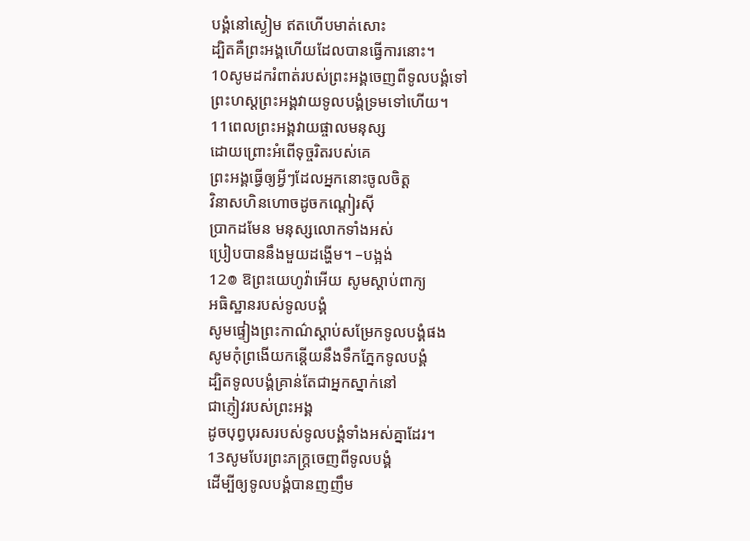បង្គំនៅស្ងៀម ឥតហើបមាត់សោះ
ដ្បិតគឺព្រះអង្គហើយដែលបានធ្វើការនោះ។
10សូមដករំពាត់របស់ព្រះអង្គចេញពីទូលបង្គំទៅ
ព្រះហស្ដព្រះអង្គវាយទូលបង្គំទ្រមទៅហើយ។
11ពេលព្រះអង្គវាយផ្ចាលមនុស្ស
ដោយព្រោះអំពើទុច្ចរិតរបស់គេ
ព្រះអង្គធ្វើឲ្យអ្វីៗដែលអ្នកនោះចូលចិត្ត
វិនាសហិនហោចដូចកណ្ដៀរស៊ី
ប្រាកដមែន មនុស្សលោកទាំងអស់
ប្រៀបបាននឹងមួយដង្ហើម។ –បង្អង់
12៙ ឱព្រះយេហូវ៉ាអើយ សូមស្តាប់ពាក្យ
អធិស្ឋានរបស់ទូលបង្គំ
សូមផ្ទៀងព្រះកាណ៌ស្តាប់សម្រែកទូលបង្គំផង
សូមកុំព្រងើយកន្ដើយនឹងទឹកភ្នែកទូលបង្គំ
ដ្បិតទូលបង្គំគ្រាន់តែជាអ្នកស្នាក់នៅ
ជាភ្ញៀវរបស់ព្រះអង្គ
ដូចបុព្វបុរសរបស់ទូលបង្គំទាំងអស់គ្នាដែរ។
13សូមបែរព្រះភក្ត្រចេញពីទូលបង្គំ
ដើម្បីឲ្យទូលបង្គំបានញញឹម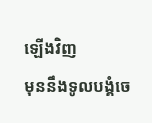ឡើងវិញ
មុននឹងទូលបង្គំចេ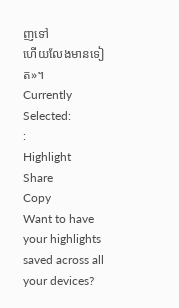ញទៅ
ហើយលែងមានទៀត»។
Currently Selected:
:
Highlight
Share
Copy
Want to have your highlights saved across all your devices?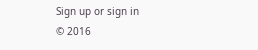Sign up or sign in
© 2016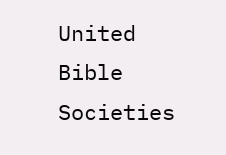United Bible Societies